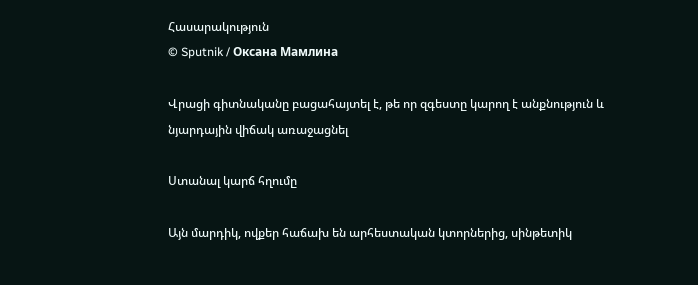Հասարակություն
© Sputnik / Оксана Мамлина

Վրացի գիտնականը բացահայտել է, թե որ զգեստը կարող է անքնություն և նյարդային վիճակ առաջացնել

Ստանալ կարճ հղումը

Այն մարդիկ, ովքեր հաճախ են արհեստական կտորներից, սինթետիկ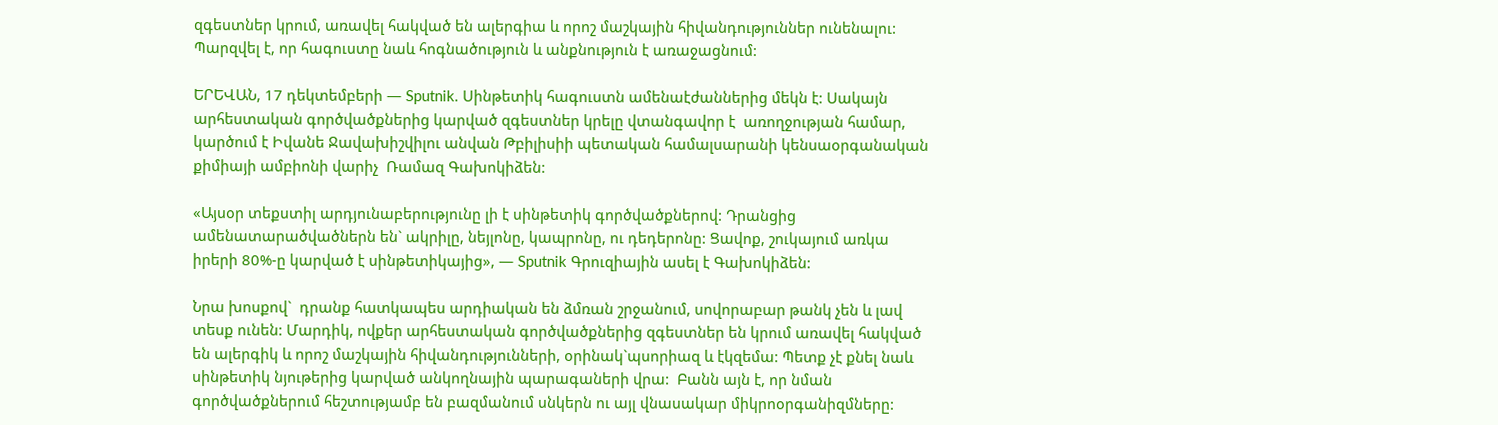զգեստներ կրում, առավել հակված են ալերգիա և որոշ մաշկային հիվանդություններ ունենալու: Պարզվել է, որ հագուստը նաև հոգնածություն և անքնություն է առաջացնում:

ԵՐԵՎԱՆ, 17 դեկտեմբերի — Sputnik. Սինթետիկ հագուստն ամենաէժաններից մեկն է: Սակայն արհեստական գործվածքներից կարված զգեստներ կրելը վտանգավոր է  առողջության համար, կարծում է Իվանե Ջավախիշվիլու անվան Թբիլիսիի պետական համալսարանի կենսաօրգանական քիմիայի ամբիոնի վարիչ  Ռամազ Գախոկիձեն:

«Այսօր տեքստիլ արդյունաբերությունը լի է սինթետիկ գործվածքներով: Դրանցից ամենատարածվածներն են` ակրիլը, նեյլոնը, կապրոնը, ու դեդերոնը: Ցավոք, շուկայում առկա իրերի 80%-ը կարված է սինթետիկայից», — Sputnik Գրուզիային ասել է Գախոկիձեն:

Նրա խոսքով`  դրանք հատկապես արդիական են ձմռան շրջանում, սովորաբար թանկ չեն և լավ տեսք ունեն: Մարդիկ, ովքեր արհեստական գործվածքներից զգեստներ են կրում առավել հակված են ալերգիկ և որոշ մաշկային հիվանդությունների, օրինակ`պսորիազ և էկզեմա: Պետք չէ քնել նաև սինթետիկ նյութերից կարված անկողնային պարագաների վրա:  Բանն այն է, որ նման գործվածքներում հեշտությամբ են բազմանում սնկերն ու այլ վնասակար միկրոօրգանիզմները: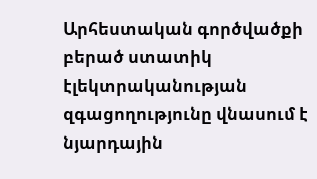Արհեստական գործվածքի բերած ստատիկ էլեկտրականության զգացողությունը վնասում է նյարդային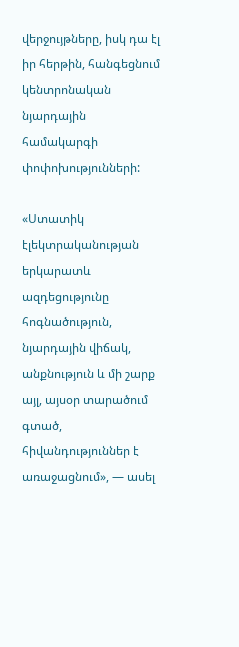վերջույթները, իսկ դա էլ իր հերթին, հանգեցնում կենտրոնական նյարդային  համակարգի փոփոխությունների:

«Ստատիկ էլեկտրականության երկարատև ազդեցությունը հոգնածություն, նյարդային վիճակ, անքնություն և մի շարք այլ, այսօր տարածում գտած, հիվանդություններ է առաջացնում», — ասել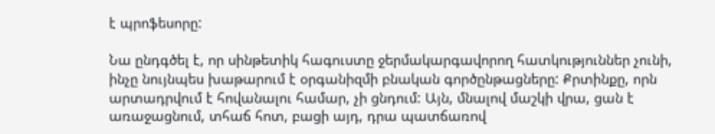է պրոֆեսորը:

Նա ընդգծել է, որ սինթետիկ հագուստը ջերմակարգավորող հատկություններ չունի, ինչը նույնպես խաթարում է օրգանիզմի բնական գործընթացները: Քրտինքը, որն արտադրվում է հովանալու համար, չի ցնդում: Այն, մնալով մաշկի վրա, ցան է առաջացնում, տհաճ հոտ, բացի այդ, դրա պատճառով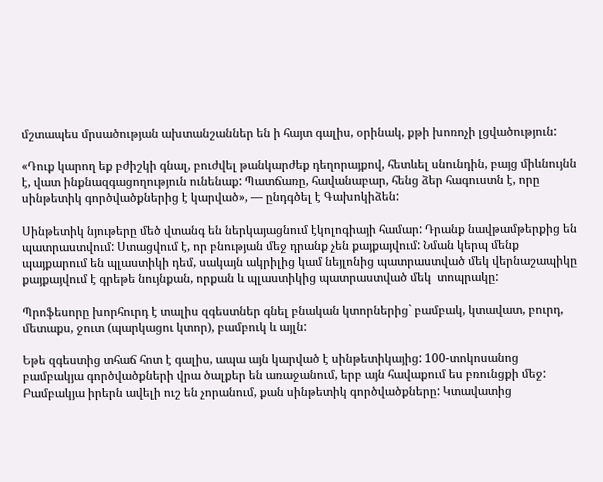մշտապես մրսածության ախտանշաններ են ի հայտ գալիս, օրինակ, քթի խոռոչի լցվածություն:

«Դուք կարող եք բժիշկի գնալ, բուժվել թանկարժեք դեղորայքով, հետևել սնունդին, բայց միևնույնն է, վատ ինքնազգացողություն ունենաք: Պատճառը, հավանաբար, հենց ձեր հագուստն է, որը սինթետիկ գործվածքներից է կարված», — ընդգծել է Գախոկիձեն:

Սինթետիկ նյութերը մեծ վտանգ են ներկայացնում էկոլոգիայի համար: Դրանք նավթամթերքից են պատրաստվում: Ստացվում է, որ բնության մեջ դրանք չեն քայքայվում: Նման կերպ մենք պայքարում են պլաստիկի դեմ, սակայն ակրիլից կամ նեյլոնից պատրաստված մեկ վերնաշապիկը քայքայվում է գրեթե նույնքան, որքան և պլաստիկից պատրաստված մեկ  տոպրակը:

Պրոֆեսորը խորհուրդ է տալիս զգեստներ գնել բնական կտորներից` բամբակ, կտավատ, բուրդ, մետաքս, ջուտ (պարկացու կտոր), բամբուկ և այլն:

Եթե զգեստից տհաճ հոտ է գալիս, ապա այն կարված է սինթետիկայից: 100-տոկոսանոց բամբակյա գործվածքների վրա ծալքեր են առաջանում, երբ այն հավաքում ես բռունցքի մեջ: Բամբակյա իրերն ավելի ուշ են չորանում, քան սինթետիկ գործվածքները: Կտավատից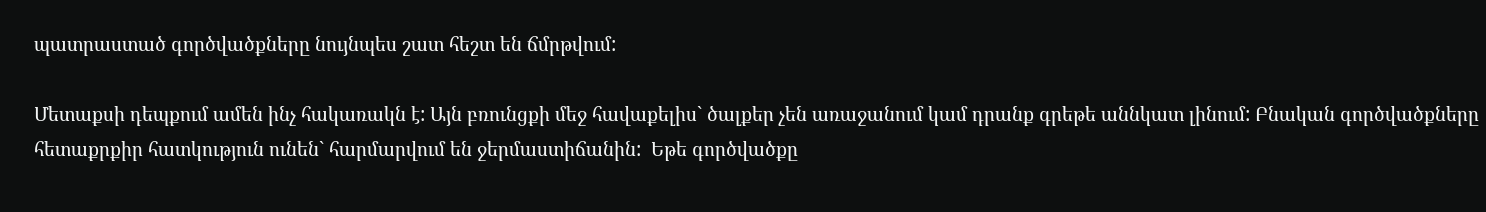պատրաստած գործվածքները նույնպես շատ հեշտ են ճմրթվում:

Մետաքսի դեպքում ամեն ինչ հակառակն է: Այն բռունցքի մեջ հավաքելիս` ծալքեր չեն առաջանում կամ դրանք գրեթե աննկատ լինում: Բնական գործվածքները հետաքրքիր հատկություն ունեն` հարմարվում են ջերմաստիճանին:  Եթե գործվածքը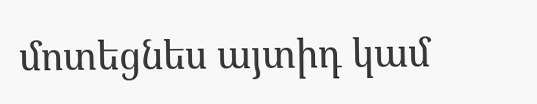մոտեցնես այտիդ կամ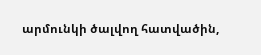արմունկի ծալվող հատվածին,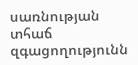սառնության տհաճ զգացողությունն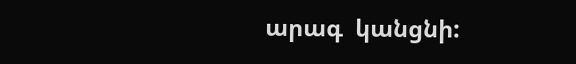արագ  կանցնի: